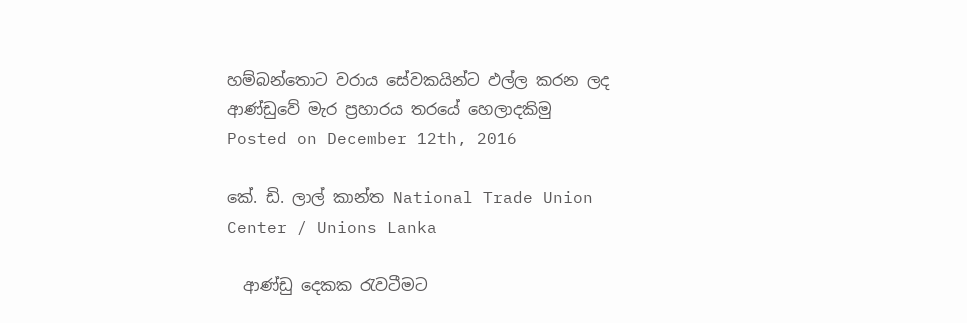හම්බන්තොට වරාය සේවකයින්ට ඵල්ල කරන ලද ආණ්ඩුවේ මැර ප්‍රහාරය තරයේ හෙලාදකිමු
Posted on December 12th, 2016

කේ. ඩි. ලාල් කාන්ත National Trade Union Center / Unions Lanka

  ආණ්ඩු දෙකක රැවටීමට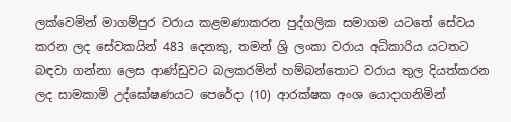ලක්වෙමින් මාගම්පුර වරාය කළමණාකරන පුද්ගලික සමාගම යටතේ සේවය කරන ලද සේවකයින් 483 දෙනකු, තමන් ශ්‍රි ලංකා වරාය අධිකාරිය යටතට බඳවා ගන්නා ලෙස ආණ්ඩුවට බලකරමින් හම්බන්තොට වරාය තුල දියත්කරන ලද සාමකාමි උද්ඝෝෂණයට පෙරේදා (10) ආරක්ෂක අංශ යොදාගනිමින්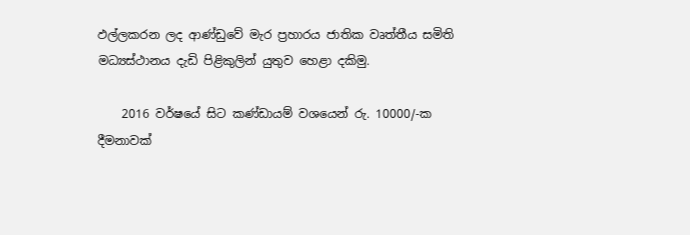ඵල්ලකරන ලද ආණ්ඩුවේ මැර ප්‍රහාරය ජාතික වෘත්තීය සමිති මධ්‍යස්ථානය දැඩි පිළිකුලින් යුතුව හෙළා දකිමු.

    2016 වර්ෂයේ සිට කණ්ඩායම් වශයෙන් රු. 10000/-ක දීමනාවක්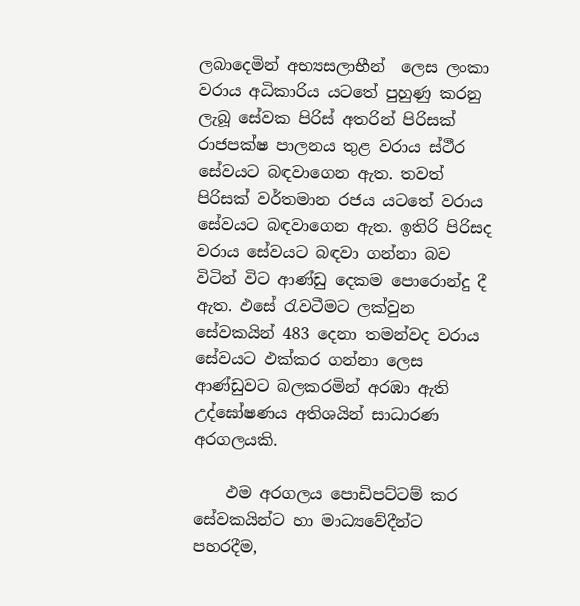ලබාදෙමින් අභ්‍යසලාභීන්  ලෙස ලංකා වරාය අධිකාරිය යටතේ පුහුණු කරනු ලැබූ සේවක පිරිස් අතරින් පිරිසක් රාජපක්ෂ පාලනය තුළ වරාය ස්ථීර සේවයට බඳවාගෙන ඇත. තවත් පිරිසක් වර්තමාන රජය යටතේ වරාය සේවයට බඳවාගෙන ඇත. ඉතිරි පිරිසද වරාය සේවයට බඳවා ගන්නා බව විටින් විට ආණ්ඩු දෙකම පොරොන්දු දී ඇත. ඵසේ රැවටීමට ලක්වුන සේවකයින් 483 දෙනා තමන්වද වරාය සේවයට ඵක්කර ගන්නා ලෙස ආණ්ඩුවට බලකරමින් අරඹා ඇති උද්ඝෝෂණය අතිශයින් සාධාරණ අරගලයකි.

    ඵම අරගලය පොඩිපට්ටම් කර සේවකයින්ට හා මාධ්‍යවේදීන්ට පහරදීම,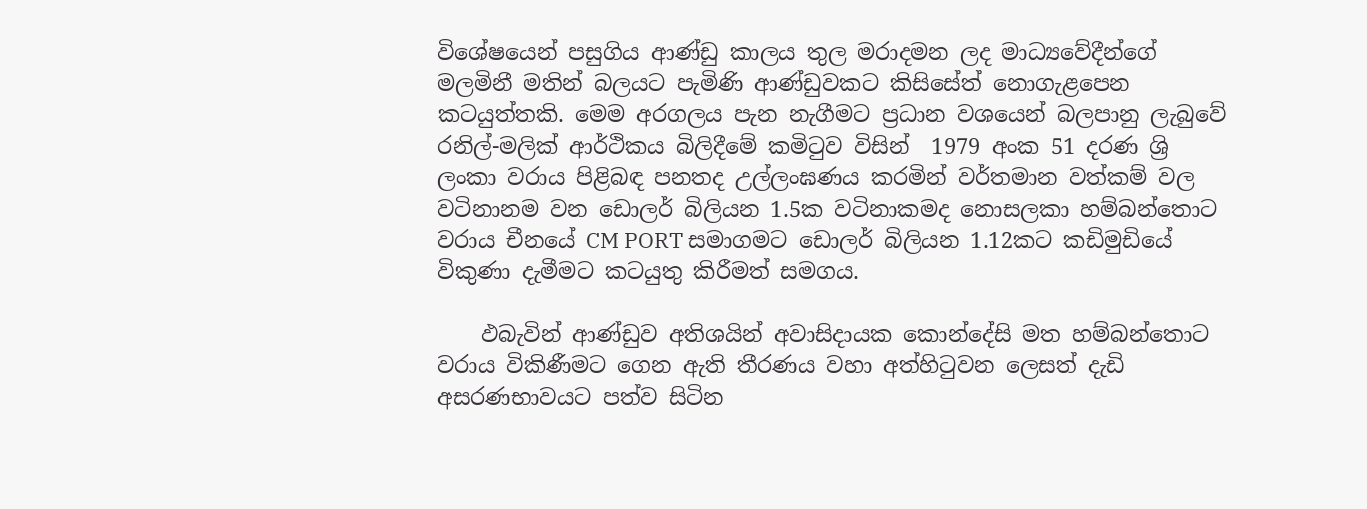විශේෂයෙන් පසුගිය ආණ්ඩු කාලය තුල මරාදමන ලද මාධ්‍යවේදීන්ගේ මලමිනී මතින් බලයට පැමිණි ආණ්ඩුවකට කිසිසේත් නොගැළපෙන කටයුත්තකි. මෙම අරගලය පැන නැගීමට ප්‍රධාන වශයෙන් බලපානු ලැබුවේ රනිල්-මලික් ආර්ථිකය බිලිදීමේ කමිටුව විසින්  1979 අංක 51 දරණ ශ්‍රි ලංකා වරාය පිළිබඳ පනතද උල්ලංඝණය කරමින් වර්තමාන වත්කම් වල වටිනානම වන ඩොලර් බිලියන 1.5ක වටිනාකමද නොසලකා හම්බන්තොට වරාය චීනයේ CM PORT සමාගමට ඩොලර් බිලියන 1.12කට කඩිමුඩියේ විකුණා දැමීමට කටයුතු කිරීමත් සමගය.

    ඵබැවින් ආණ්ඩුව අතිශයින් අවාසිදායක කොන්දේසි මත හම්බන්තොට වරාය විකිණීමට ගෙන ඇති තීරණය වහා අත්හිටුවන ලෙසත් දැඩි අසරණභාවයට පත්ව සිටින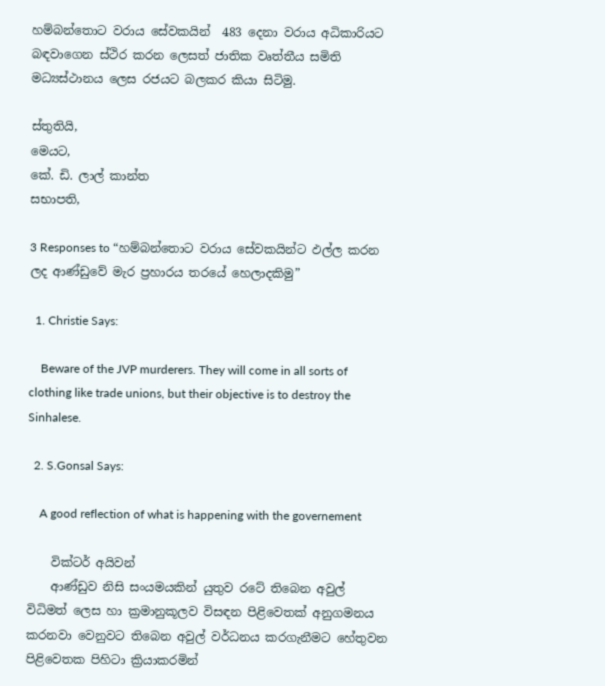හම්බන්තොට වරාය සේවකයින්  483 දෙනා වරාය අධිකාරියට බඳවාගෙන ස්ථිර කරන ලෙසත් ජාතික වෘත්තීය සමිති මධ්‍යස්ථානය ලෙස රජයට බලකර කියා සිටිමු.

ස්තුතියි,
මෙයට,
කේ. ඩි. ලාල් කාන්ත
සභාපති,

3 Responses to “හම්බන්තොට වරාය සේවකයින්ට ඵල්ල කරන ලද ආණ්ඩුවේ මැර ප්‍රහාරය තරයේ හෙලාදකිමු”

  1. Christie Says:

    Beware of the JVP murderers. They will come in all sorts of clothing like trade unions, but their objective is to destroy the Sinhalese.

  2. S.Gonsal Says:

    A good reflection of what is happening with the governement

    වික්ටර් අයිවන්
    ආණ්ඩුව නිසි සංයමයකින් යුතුව රටේ තිබෙන අවුල් විධිමත් ලෙස හා ක්‍රමානුකූලව විසඳන පිළිවෙතක් අනුගමනය කරනවා වෙනුවට තිබෙන අවුල් වර්ධනය කරගැනීමට හේතුවන පිළිවෙතක පිහිටා ක්‍රියාකරමින්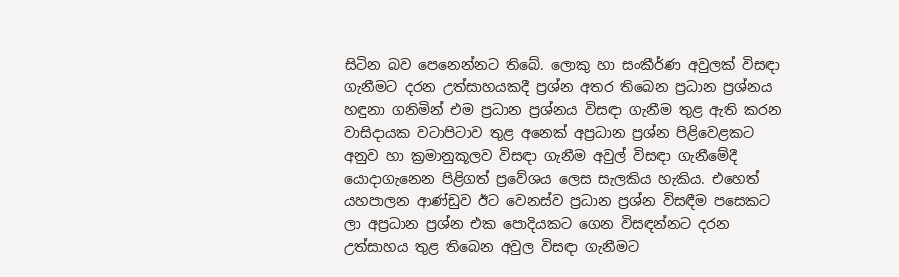සිටින බව පෙනෙන්නට තිබේ. ලොකු හා සංකීර්ණ අවුලක් විසඳා ගැනීමට දරන උත්සාහයකදී ප්‍රශ්න අතර තිබෙන ප්‍රධාන ප්‍රශ්නය හඳුනා ගනිමින් එම ප්‍රධාන ප්‍රශ්නය විසඳා ගැනීම තුළ ඇති කරන වාසිදායක වටාපිටාව තුළ අනෙක් අප්‍රධාන ප්‍රශ්න පිළිවෙළකට අනුව හා ක්‍රමානුකූලව විසඳා ගැනීම අවුල් විසඳා ගැනීමේදී යොදාගැනෙන පිළිගත් ප්‍රවේශය ලෙස සැලකිය හැකිය. එහෙත් යහපාලන ආණ්ඩුව ඊට වෙනස්ව ප්‍රධාන ප්‍රශ්න විසඳීම පසෙකට ලා අප්‍රධාන ප්‍රශ්න එක පොදියකට ගෙන විසඳන්නට දරන උත්සාහය තුළ තිබෙන අවුල විසඳා ගැනීමට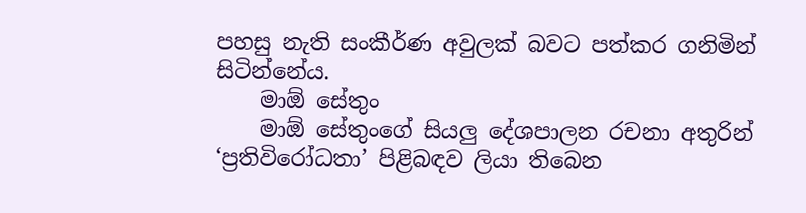පහසු නැති සංකීර්ණ අවුලක් බවට පත්කර ගනිමින් සිටින්නේය.
    මාඕ සේතුං
    මාඕ සේතුංගේ සියලු දේශපාලන රචනා අතුරින් ‘ප්‍රතිවිරෝධතා’ පිළිබඳව ලියා තිබෙන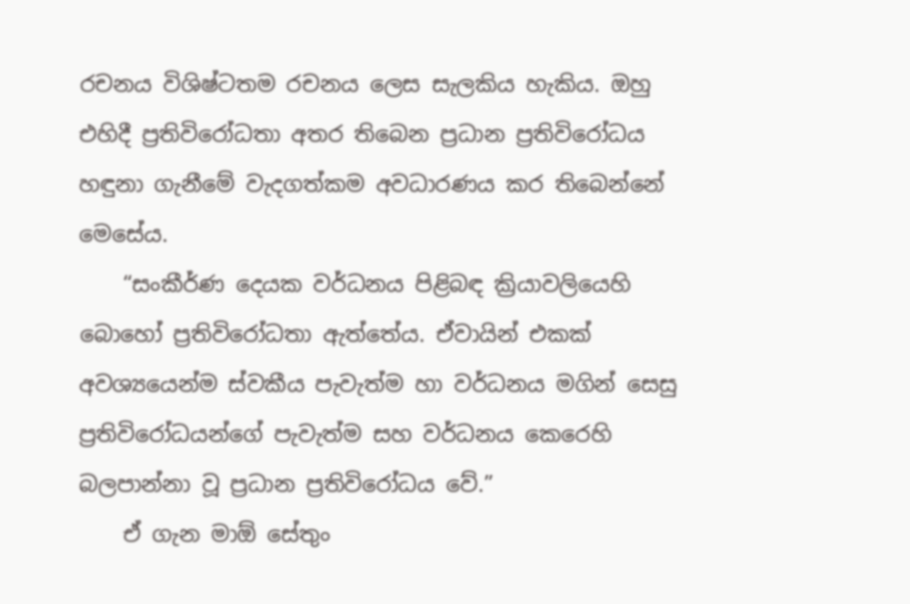රචනය විශිෂ්ටතම රචනය ලෙස සැලකිය හැකිය. ඔහු එහිදී ප්‍රතිවිරෝධතා අතර තිබෙන ප්‍රධාන ප්‍රතිවිරෝධය හඳුනා ගැනීමේ වැදගත්කම අවධාරණය කර තිබෙන්නේ මෙසේය.
    “සංකීර්ණ දෙයක වර්ධනය පිළිබඳ ක්‍රියාවලියෙහි බොහෝ ප්‍රතිවිරෝධතා ඇත්තේය. ඒවායින් එකක් අවශ්‍යයෙන්ම ස්වකීය පැවැත්ම හා වර්ධනය මගින් සෙසු ප්‍රතිවිරෝධයන්ගේ පැවැත්ම සහ වර්ධනය කෙරෙහි බලපාන්නා වූ ප්‍රධාන ප්‍රතිවිරෝධය වේ.”
    ඒ ගැන මාඕ සේතුං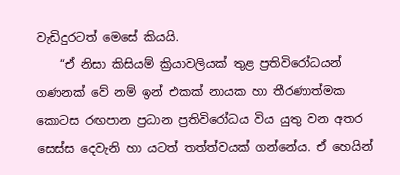වැඩිදුරටත් මෙසේ කියයි.
    “ඒ නිසා කිසියම් ක්‍රියාවලියක් තුළ ප්‍රතිවිරෝධයන් ගණනක් වේ නම් ඉන් එකක් නායක හා තීරණාත්මක කොටස රඟපාන ප්‍රධාන ප්‍රතිවිරෝධය විය යුතු වන අතර සෙස්ස දෙවැනි හා යටත් තත්ත්වයක් ගන්නේය. ඒ හෙයින්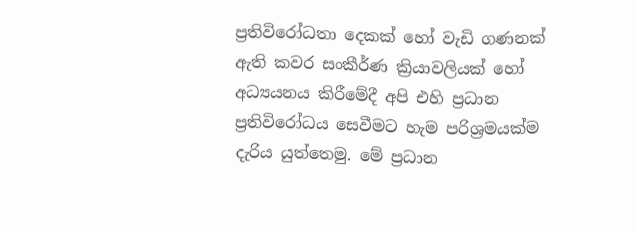ප්‍රතිවිරෝධතා දෙකක් හෝ වැඩි ගණනක් ඇති කවර සංකීර්ණ ක්‍රියාවලියක් හෝ අධ්‍යයනය කිරීමේදී අපි එහි ප්‍රධාන ප්‍රතිවිරෝධය සෙවීමට හැම පරිශ්‍රමයක්ම දැරිය යුත්තෙමු. මේ ප්‍රධාන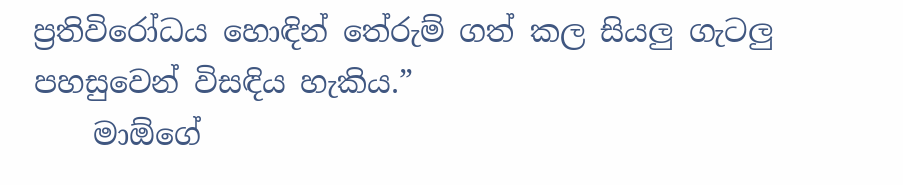ප්‍රතිවිරෝධය හොඳින් තේරුම් ගත් කල සියලු ගැටලු පහසුවෙන් විසඳිය හැකිය.”
    මාඕගේ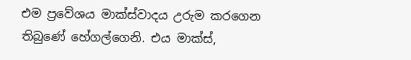එම ප්‍රවේශය මාක්ස්වාදය උරුම කරගෙන තිබුණේ හේගල්ගෙනි. එය මාක්ස්,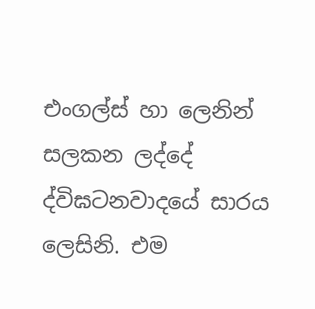එංගල්ස් හා ලෙනින් සලකන ලද්දේ ද්විඝටනවාදයේ සාරය ලෙසිනි. එම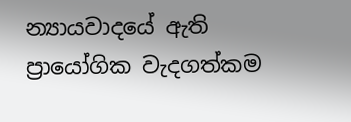න්‍යායවාදයේ ඇති ප්‍රායෝගික වැදගත්කම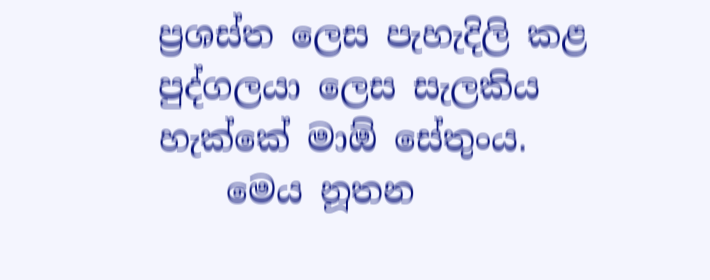ප්‍රශස්ත ලෙස පැහැදිලි කළ පුද්ගලයා ලෙස සැලකිය හැක්කේ මාඕ සේතුංය.
    මෙය නූතන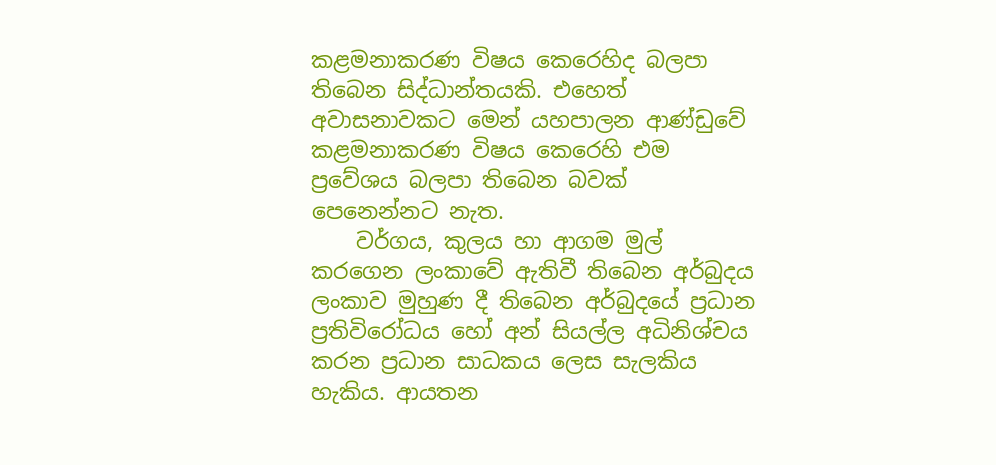කළමනාකරණ විෂය කෙරෙහිද බලපා තිබෙන සිද්ධාන්තයකි. එහෙත් අවාසනාවකට මෙන් යහපාලන ආණ්ඩුවේ කළමනාකරණ විෂය කෙරෙහි එම ප්‍රවේශය බලපා තිබෙන බවක් පෙනෙන්නට නැත.
    වර්ගය, කුලය හා ආගම මුල් කරගෙන ලංකාවේ ඇතිවී තිබෙන අර්බුදය ලංකාව මුහුණ දී තිබෙන අර්බුදයේ ප්‍රධාන ප්‍රතිවිරෝධය හෝ අන් සියල්ල අධිනිශ්චය කරන ප්‍රධාන සාධකය ලෙස සැලකිය හැකිය. ආයතන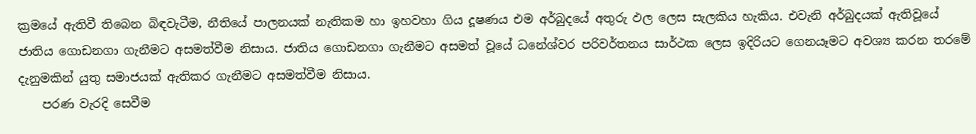ක්‍රමයේ ඇතිවී තිබෙන බිඳවැටීම, නීතියේ පාලනයක් නැතිකම හා ඉහවහා ගිය දූෂණය එම අර්බුදයේ අතුරු ඵල ලෙස සැලකිය හැකිය. එවැනි අර්බුදයක් ඇතිවූයේ ජාතිය ගොඩනගා ගැනීමට අසමත්වීම නිසාය. ජාතිය ගොඩනගා ගැනීමට අසමත් වූයේ ධනේශ්වර පරිවර්තනය සාර්ථක ලෙස ඉදිරියට ගෙනයෑමට අවශ්‍ය කරන තරමේ දැනුමකින් යුතු සමාජයක් ඇතිකර ගැනීමට අසමත්වීම නිසාය.
    පරණ වැරදි සෙවීම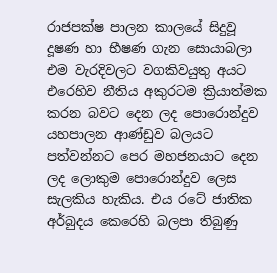රාජපක්ෂ පාලන කාලයේ සිදුවූ දූෂණ හා භීෂණ ගැන සොයාබලා එම වැරදිවලට වගකිවයුතු අයට එරෙහිව නීතිය අකුරටම ක්‍රියාත්මක කරන බවට දෙන ලද පොරොන්දුව යහපාලන ආණ්ඩුව බලයට පත්වන්නට පෙර මහජනයාට දෙන ලද ලොකුම පොරොන්දුව ලෙස සැලකිය හැකිය. එය රටේ ජාතික අර්බුදය කෙරෙහි බලපා තිබුණු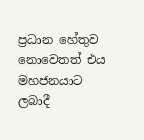ප්‍රධාන හේතුව නොවෙතත් එය මහජනයාට ලබාදී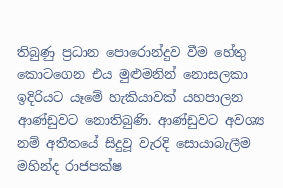තිබුණු ප්‍රධාන පොරොන්දුව වීම හේතු කොටගෙන එය මුළුමනින් නොසලකා ඉදිරියට යෑමේ හැකියාවක් යහපාලන ආණ්ඩුවට නොතිබුණි. ආණ්ඩුවට අවශ්‍ය නම් අතීතයේ සිදුවූ වැරදි සොයාබැලීම මහින්ද රාජපක්ෂ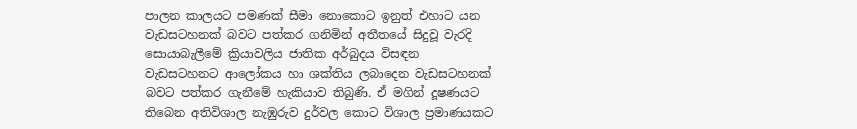පාලන කාලයට පමණක් සීමා නොකොට ඉනුත් එහාට යන වැඩසටහනක් බවට පත්කර ගනිමින් අතීතයේ සිදුවූ වැරදි සොයාබැලීමේ ක්‍රියාවලිය ජාතික අර්බුදය විසඳන වැඩසටහනට ආලෝකය හා ශක්තිය ලබාදෙන වැඩසටහනක් බවට පත්කර ගැනීමේ හැකියාව තිබුණි. ඒ මගින් දූෂණයට තිබෙන අතිවිශාල නැඹුරුව දුර්වල කොට විශාල ප්‍රමාණයකට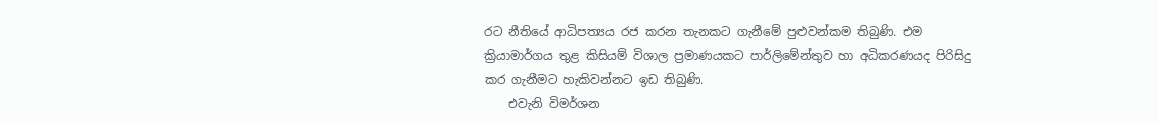රට නීතියේ ආධිපත්‍යය රජ කරන තැනකට ගැනීමේ පුළුවන්කම තිබුණි. එම ක්‍රියාමාර්ගය තුළ කිසියම් විශාල ප්‍රමාණයකට පාර්ලිමේන්තුව හා අධිකරණයද පිරිසිදු කර ගැනීමට හැකිවන්නට ඉඩ තිබුණි.
    එවැනි විමර්ශන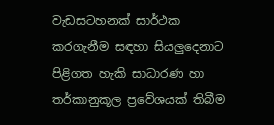වැඩසටහනක් සාර්ථක කරගැනීම සඳහා සියලුදෙනාට පිළිගත හැකි සාධාරණ හා තර්කානුකූල ප්‍රවේශයක් තිබීම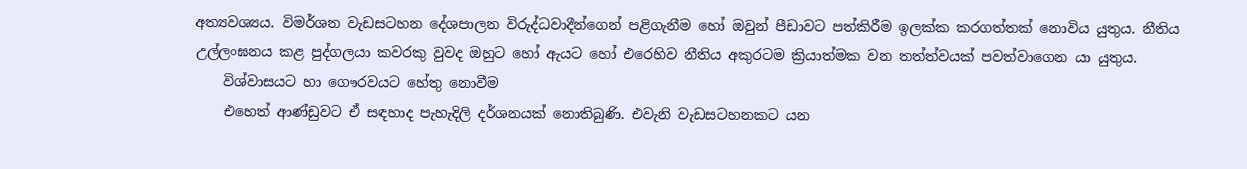අත්‍යවශ්‍යය. විමර්ශන වැඩසටහන දේශපාලන විරුද්ධවාදීන්ගෙන් පළිගැනීම හෝ ඔවුන් පීඩාවට පත්කිරීම ඉලක්ක කරගත්තක් නොවිය යුතුය. නීතිය උල්ලංඝනය කළ පුද්ගලයා කවරකු වුවද ඔහුට හෝ ඇයට හෝ එරෙහිව නීතිය අකුරටම ක්‍රියාත්මක වන තත්ත්වයක් පවත්වාගෙන යා යුතුය.
    විශ්වාසයට හා ගෞරවයට හේතු නොවීම
    එහෙත් ආණ්ඩුවට ඒ සඳහාද පැහැදිලි දර්ශනයක් නොතිබුණි. එවැනි වැඩසටහනකට යන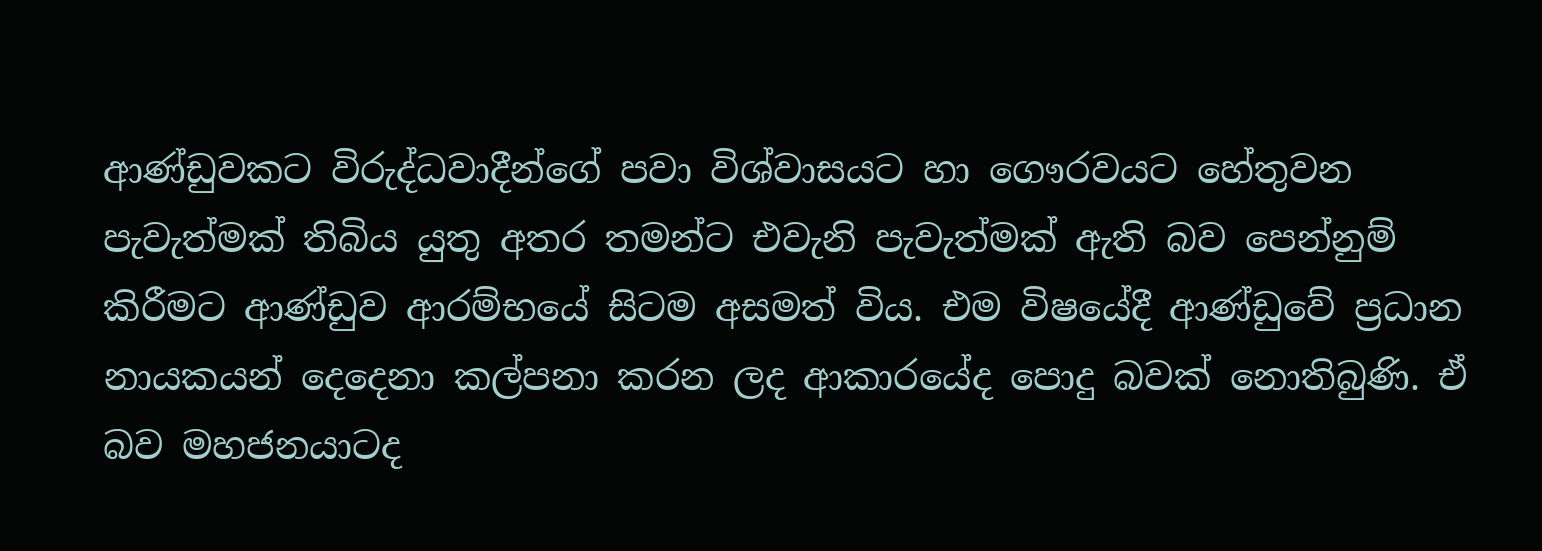ආණ්ඩුවකට විරුද්ධවාදීන්ගේ පවා විශ්වාසයට හා ගෞරවයට හේතුවන පැවැත්මක් තිබිය යුතු අතර තමන්ට එවැනි පැවැත්මක් ඇති බව පෙන්නුම් කිරීමට ආණ්ඩුව ආරම්භයේ සිටම අසමත් විය. එම විෂයේදී ආණ්ඩුවේ ප්‍රධාන නායකයන් දෙදෙනා කල්පනා කරන ලද ආකාරයේද පොදු බවක් නොතිබුණි. ඒ බව මහජනයාටද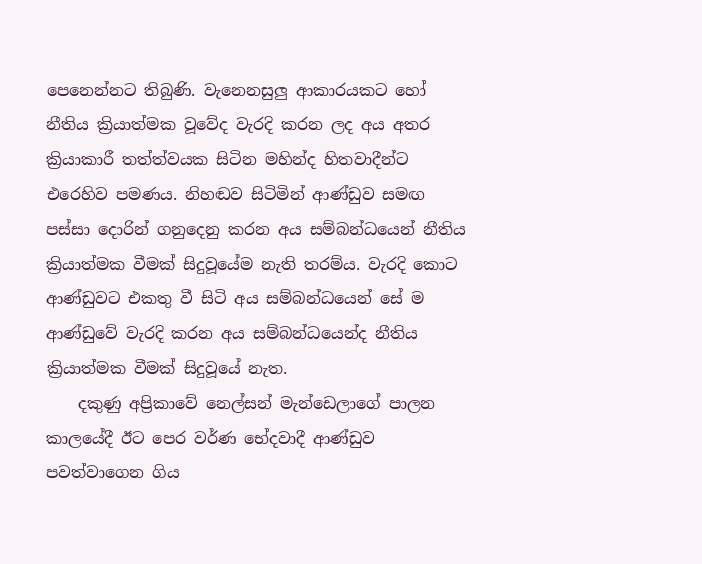පෙනෙන්නට තිබුණි. වැනෙනසුලු ආකාරයකට හෝ නීතිය ක්‍රියාත්මක වූවේද වැරදි කරන ලද අය අතර ක්‍රියාකාරී තත්ත්වයක සිටින මහින්ද හිතවාදීන්ට එරෙහිව පමණය. නිහඬව සිටිමින් ආණ්ඩුව සමඟ පස්සා දොරින් ගනුදෙනු කරන අය සම්බන්ධයෙන් නීතිය ක්‍රියාත්මක වීමක් සිදුවූයේම නැති තරම්ය. වැරදි කොට ආණ්ඩුවට එකතු වී සිටි අය සම්බන්ධයෙන් සේ ම ආණ්ඩුවේ වැරදි කරන අය සම්බන්ධයෙන්ද නීතිය ක්‍රියාත්මක වීමක් සිදුවූයේ නැත.
    දකුණු අප්‍රිකාවේ නෙල්සන් මැන්ඩෙලාගේ පාලන කාලයේදී ඊට පෙර වර්ණ භේදවාදී ආණ්ඩුව පවත්වාගෙන ගිය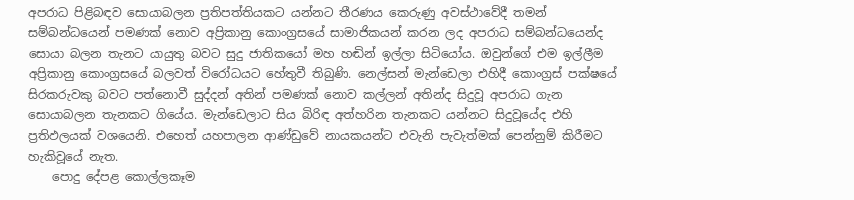අපරාධ පිළිබඳව සොයාබලන ප්‍රතිපත්තියකට යන්නට තීරණය කෙරුණු අවස්ථාවේදී තමන් සම්බන්ධයෙන් පමණක් නොව අප්‍රිකානු කොංග්‍රසයේ සාමාජිකයන් කරන ලද අපරාධ සම්බන්ධයෙන්ද සොයා බලන තැනට යායුතු බවට සුදු ජාතිකයෝ මහ හඬින් ඉල්ලා සිටියෝය. ඔවුන්ගේ එම ඉල්ලීම අප්‍රිකානු කොංග්‍රසයේ බලවත් විරෝධයට හේතුවී තිබුණි. නෙල්සන් මැන්ඩෙලා එහිදී කොංග්‍රස් පක්ෂයේ සිරකරුවකු බවට පත්නොවී සුද්දන් අතින් පමණක් නොව කල්ලන් අතින්ද සිදුවූ අපරාධ ගැන සොයාබලන තැනකට ගියේය. මැන්ඩෙලාට සිය බිරිඳ අත්හරින තැනකට යන්නට සිදුවූයේද එහි ප්‍රතිඵලයක් වශයෙනි. එහෙත් යහපාලන ආණ්ඩුවේ නායකයන්ට එවැනි පැවැත්මක් පෙන්නුම් කිරීමට හැකිවූයේ නැත.
    පොදු දේපළ කොල්ලකෑම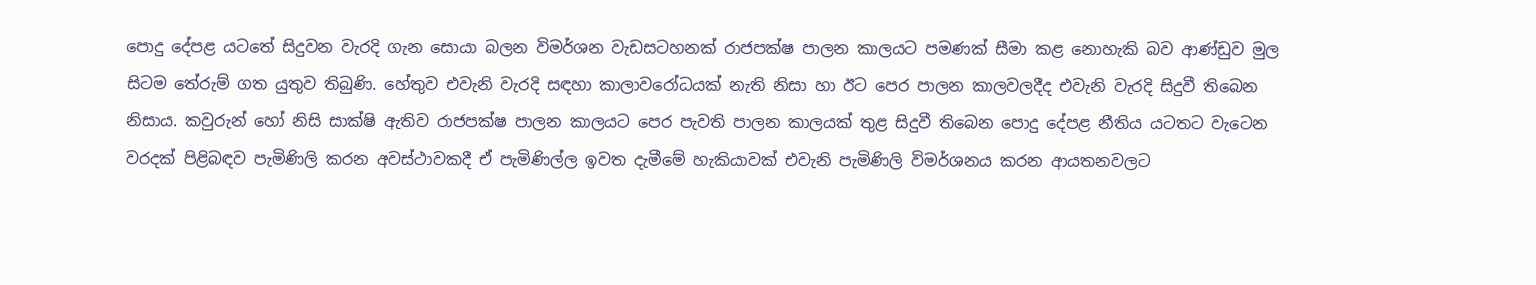පොදු දේපළ යටතේ සිදුවන වැරදි ගැන සොයා බලන විමර්ශන වැඩසටහනක් රාජපක්ෂ පාලන කාලයට පමණක් සීමා කළ නොහැකි බව ආණ්ඩුව මුල සිටම තේරුම් ගත යුතුව තිබුණි. හේතුව එවැනි වැරදි සඳහා කාලාවරෝධයක් නැති නිසා හා ඊට පෙර පාලන කාලවලදීද එවැනි වැරදි සිදුවී තිබෙන නිසාය. කවුරුන් හෝ නිසි සාක්ෂි ඇතිව රාජපක්ෂ පාලන කාලයට පෙර පැවති පාලන කාලයක් තුළ සිදුවී තිබෙන පොදු දේපළ නීතිය යටතට වැටෙන වරදක් පිළිබඳව පැමිණිලි කරන අවස්ථාවකදී ඒ පැමිණිල්ල ඉවත දැමීමේ හැකියාවක් එවැනි පැමිණිලි විමර්ශනය කරන ආයතනවලට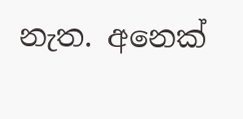නැත. අනෙක්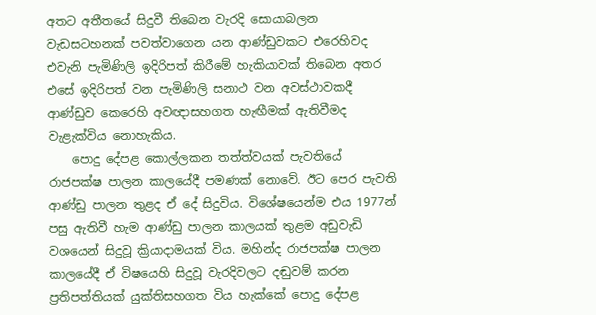අතට අතීතයේ සිදුවී තිබෙන වැරදි සොයාබලන වැඩසටහනක් පවත්වාගෙන යන ආණ්ඩුවකට එරෙහිවද එවැනි පැමිණිලි ඉදිරිපත් කිරීමේ හැකියාවක් තිබෙන අතර එසේ ඉදිරිපත් වන පැමිණිලි සනාථ වන අවස්ථාවකදී ආණ්ඩුව කෙරෙහි අවඥාසහගත හැඟීමක් ඇතිවීමද වැළැක්විය නොහැකිය.
    පොදු දේපළ කොල්ලකන තත්ත්වයක් පැවතියේ රාජපක්ෂ පාලන කාලයේදී පමණක් නොවේ. ඊට පෙර පැවති ආණ්ඩු පාලන තුළද ඒ දේ සිදුවිය. විශේෂයෙන්ම එය 1977න් පසු ඇතිවී හැම ආණ්ඩු පාලන කාලයක් තුළම අඩුවැඩි වශයෙන් සිදුවූ ක්‍රියාදාමයක් විය. මහින්ද රාජපක්ෂ පාලන කාලයේදී ඒ විෂයෙහි සිදුවූ වැරදිවලට දඬුවම් කරන ප්‍රතිපත්තියක් යුක්තිසහගත විය හැක්කේ පොදු දේපළ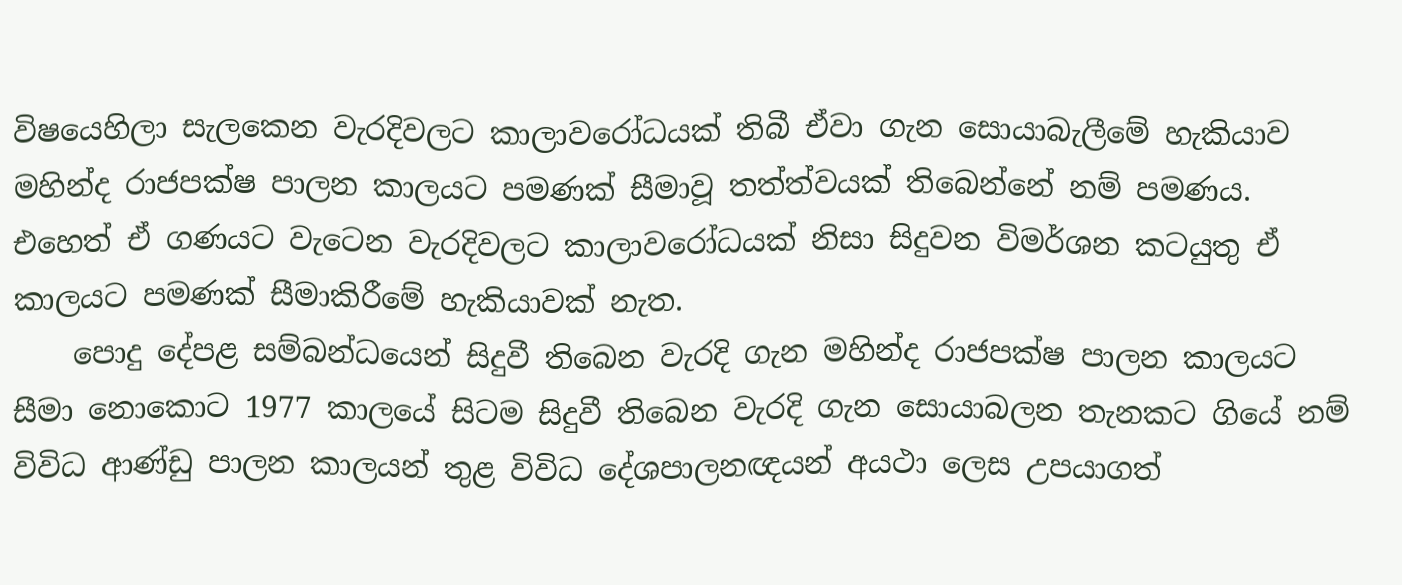විෂයෙහිලා සැලකෙන වැරදිවලට කාලාවරෝධයක් තිබී ඒවා ගැන සොයාබැලීමේ හැකියාව මහින්ද රාජපක්ෂ පාලන කාලයට පමණක් සීමාවූ තත්ත්වයක් තිබෙන්නේ නම් පමණය. එහෙත් ඒ ගණයට වැටෙන වැරදිවලට කාලාවරෝධයක් නිසා සිදුවන විමර්ශන කටයුතු ඒ කාලයට පමණක් සීමාකිරීමේ හැකියාවක් නැත.
    පොදු දේපළ සම්බන්ධයෙන් සිදුවී තිබෙන වැරදි ගැන මහින්ද රාජපක්ෂ පාලන කාලයට සීමා නොකොට 1977 කාලයේ සිටම සිදුවී තිබෙන වැරදි ගැන සොයාබලන තැනකට ගියේ නම් විවිධ ආණ්ඩු පාලන කාලයන් තුළ විවිධ දේශපාලනඥයන් අයථා ලෙස උපයාගත්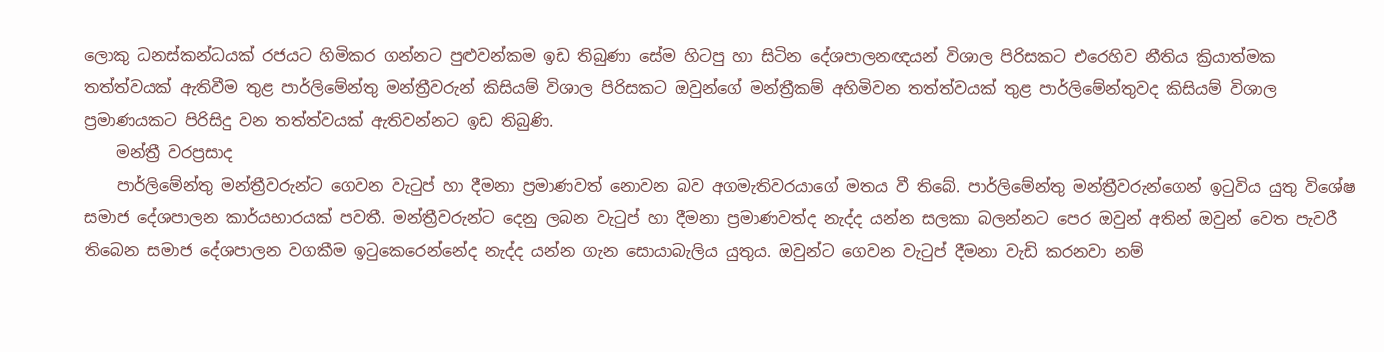ලොකු ධනස්කන්ධයක් රජයට හිමිකර ගන්නට පුළුවන්කම ඉඩ තිබුණා සේම හිටපු හා සිටින දේශපාලනඥයන් විශාල පිරිසකට එරෙහිව නීතිය ක්‍රියාත්මක තත්ත්වයක් ඇතිවීම තුළ පාර්ලිමේන්තු මන්ත්‍රීවරුන් කිසියම් විශාල පිරිසකට ඔවුන්ගේ මන්ත්‍රීකම් අහිමිවන තත්ත්වයක් තුළ පාර්ලිමේන්තුවද කිසියම් විශාල ප්‍රමාණයකට පිරිසිදු වන තත්ත්වයක් ඇතිවන්නට ඉඩ තිබුණි.
    මන්ත්‍රී වරප්‍රසාද
    පාර්ලිමේන්තු මන්ත්‍රීවරුන්ට ගෙවන වැටුප් හා දීමනා ප්‍රමාණවත් නොවන බව අගමැතිවරයාගේ මතය වී තිබේ. පාර්ලිමේන්තු මන්ත්‍රීවරුන්ගෙන් ඉටුවිය යුතු විශේෂ සමාජ දේශපාලන කාර්යභාරයක් පවතී. මන්ත්‍රීවරුන්ට දෙනු ලබන වැටුප් හා දීමනා ප්‍රමාණවත්ද නැද්ද යන්න සලකා බලන්නට පෙර ඔවුන් අතින් ඔවුන් වෙත පැවරී තිබෙන සමාජ දේශපාලන වගකීම ඉටුකෙරෙන්නේද නැද්ද යන්න ගැන සොයාබැලිය යුතුය. ඔවුන්ට ගෙවන වැටුප් දීමනා වැඩි කරනවා නම්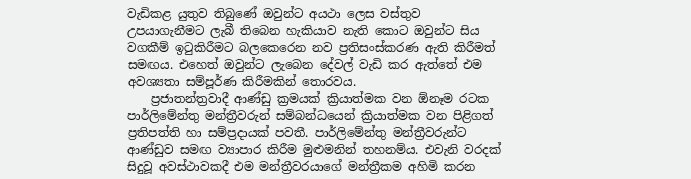වැඩිකළ යුතුව තිබුණේ ඔවුන්ට අයථා ලෙස වස්තුව උපයාගැනීමට ලැබී තිබෙන හැකියාව නැති කොට ඔවුන්ට සිය වගකීම් ඉටුකිරීමට බලකෙරෙන නව ප්‍රතිසංස්කරණ ඇති කිරීමත් සමඟය. එහෙත් ඔවුන්ට ලැබෙන දේවල් වැඩි කර ඇත්තේ එම අවශ්‍යතා සම්පූර්ණ කිරීමකින් තොරවය.
    ප්‍රජාතන්ත්‍රවාදී ආණ්ඩු ක්‍රමයක් ක්‍රියාත්මක වන ඕනෑම රටක පාර්ලිමේන්තු මන්ත්‍රීවරුන් සම්බන්ධයෙන් ක්‍රියාත්මක වන පිළිගත් ප්‍රතිපත්ති හා සම්ප්‍රදායක් පවතී. පාර්ලිමේන්තු මන්ත්‍රීවරුන්ට ආණ්ඩුව සමඟ ව්‍යාපාර කිරීම මුළුමනින් තහනම්ය. එවැනි වරදක් සිදුවූ අවස්ථාවකදී එම මන්ත්‍රීවරයාගේ මන්ත්‍රීකම අහිමි කරන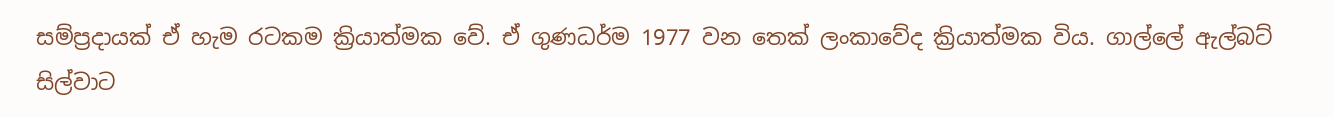සම්ප්‍රදායක් ඒ හැම රටකම ක්‍රියාත්මක වේ. ඒ ගුණධර්ම 1977 වන තෙක් ලංකාවේද ක්‍රියාත්මක විය. ගාල්ලේ ඇල්බට් සිල්වාට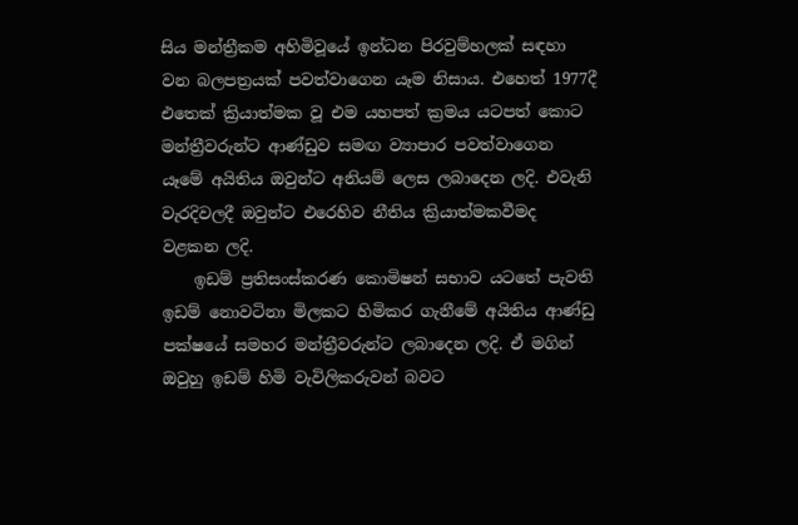සිය මන්ත්‍රීකම අහිමිවූයේ ඉන්ධන පිරවුම්හලක් සඳහා වන බලපත්‍රයක් පවත්වාගෙන යෑම නිසාය. එහෙත් 1977දී එතෙක් ක්‍රියාත්මක වූ එම යහපත් ක්‍රමය යටපත් කොට මන්ත්‍රීවරුන්ට ආණ්ඩුව සමඟ ව්‍යාපාර පවත්වාගෙන යෑමේ අයිතිය ඔවුන්ට අනියම් ලෙස ලබාදෙන ලදි. එවැනි වැරදිවලදී ඔවුන්ට එරෙහිව නීතිය ක්‍රියාත්මකවීමද වළකන ලදි.
    ඉඩම් ප්‍රතිසංස්කරණ කොමිෂන් සභාව යටතේ පැවති ඉඩම් නොවටිනා මිලකට හිමිකර ගැනීමේ අයිතිය ආණ්ඩු පක්ෂයේ සමහර මන්ත්‍රීවරුන්ට ලබාදෙන ලදි. ඒ මගින් ඔවුහු ඉඩම් හිමි වැවිලිකරුවන් බවට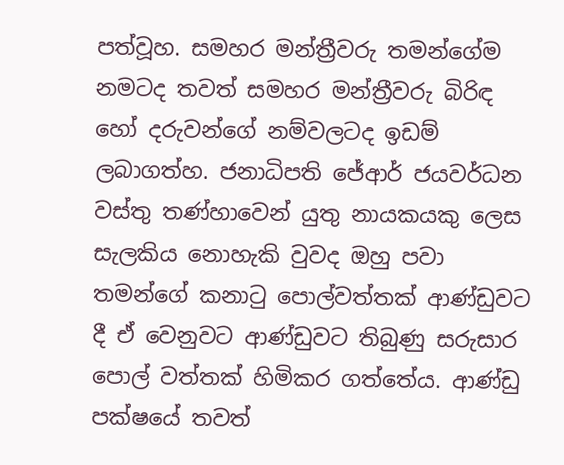පත්වූහ. සමහර මන්ත්‍රීවරු තමන්ගේම නමටද තවත් සමහර මන්ත්‍රීවරු බිරිඳ හෝ දරුවන්ගේ නම්වලටද ඉඩම් ලබාගත්හ. ජනාධිපති ජේආර් ජයවර්ධන වස්තු තණ්හාවෙන් යුතු නායකයකු ලෙස සැලකිය නොහැකි වුවද ඔහු පවා තමන්ගේ කනාටු පොල්වත්තක් ආණ්ඩුවට දී ඒ වෙනුවට ආණ්ඩුවට තිබුණු සරුසාර පොල් වත්තක් හිමිකර ගත්තේය. ආණ්ඩු පක්ෂයේ තවත්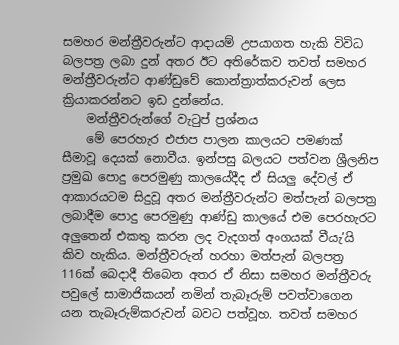සමහර මන්ත්‍රීවරුන්ට ආදායම් උපයාගත හැකි විවිධ බලපත්‍ර ලබා දුන් අතර ඊට අතිරේකව තවත් සමහර මන්ත්‍රීවරුන්ට ආණ්ඩුවේ කොන්ත්‍රාත්කරුවන් ලෙස ක්‍රියාකරන්නට ඉඩ දුන්නේය.
    මන්ත්‍රීවරුන්ගේ වැටුප් ප්‍රශ්නය
    මේ පෙරහැර එජාප පාලන කාලයට පමණක් සීමාවූ දෙයක් නොවීය. ඉන්පසු බලයට පත්වන ශ්‍රීලනිප ප්‍රමුඛ පොදු පෙරමුණු කාලයේදීද ඒ සියලු දේවල් ඒ ආකාරයටම සිදුවූ අතර මන්ත්‍රීවරුන්ට මත්පැන් බලපත්‍ර ලබාදීම පොදු පෙරමුණු ආණ්ඩු කාලයේ එම පෙරහැරට අලුතෙන් එකතු කරන ලද වැදගත් අංගයක් වීයැ’යි කිව හැකිය. මන්ත්‍රීවරුන් හරහා මත්පැන් බලපත්‍ර 116ක් බෙදාදී තිබෙන අතර ඒ නිසා සමහර මන්ත්‍රීවරු පවුලේ සාමාජිකයන් නමින් තැබෑරුම් පවත්වාගෙන යන තැබෑරුම්කරුවන් බවට පත්වූහ. තවත් සමහර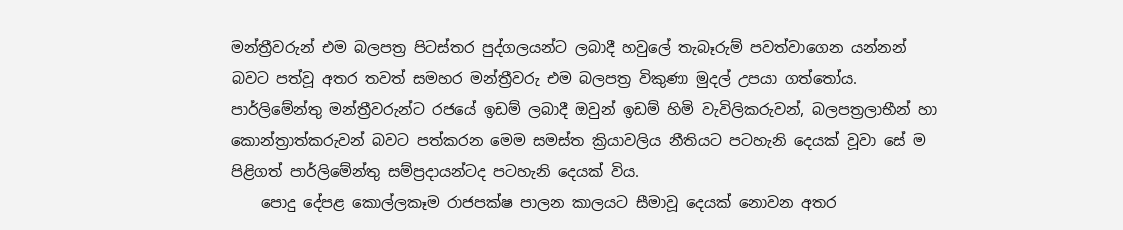මන්ත්‍රීවරුන් එම බලපත්‍ර පිටස්තර පුද්ගලයන්ට ලබාදී හවුලේ තැබෑරුම් පවත්වාගෙන යන්නන් බවට පත්වූ අතර තවත් සමහර මන්ත්‍රීවරු එම බලපත්‍ර විකුණා මුදල් උපයා ගත්තෝය. පාර්ලිමේන්තු මන්ත්‍රීවරුන්ට රජයේ ඉඩම් ලබාදී ඔවුන් ඉඩම් හිමි වැවිලිකරුවන්, බලපත්‍රලාභීන් හා කොන්ත්‍රාත්කරුවන් බවට පත්කරන මෙම සමස්ත ක්‍රියාවලිය නීතියට පටහැනි දෙයක් වූවා සේ ම පිළිගත් පාර්ලිමේන්තු සම්ප්‍රදායන්ටද පටහැනි දෙයක් විය.
    පොදු දේපළ කොල්ලකෑම රාජපක්ෂ පාලන කාලයට සීමාවූ දෙයක් නොවන අතර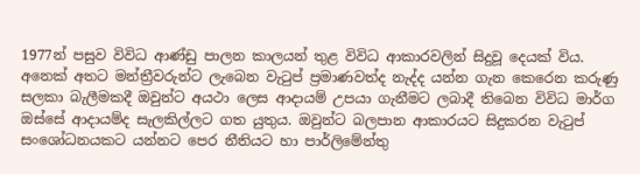1977න් පසුව විවිධ ආණ්ඩු පාලන කාලයන් තුළ විවිධ ආකාරවලින් සිදුවූ දෙයක් විය. අනෙක් අතට මන්ත්‍රීවරුන්ට ලැබෙන වැටුප් ප්‍රමාණවත්ද නැද්ද යන්න ගැන කෙරෙන කරුණු සලකා බැලීමකදී ඔවුන්ට අයථා ලෙස ආදායම් උපයා ගැනීමට ලබාදී තිබෙන විවිධ මාර්ග ඔස්සේ ආදායම්ද සැලකිල්ලට ගත යුතුය. ඔවුන්ට බලපාන ආකාරයට සිදුකරන වැටුප් සංශෝධනයකට යන්නට පෙර නීතියට හා පාර්ලිමේන්තු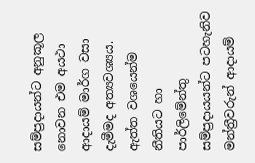සම්ප්‍රදායන්ට අනුකූල නොවන එම අයථා ආදායම් මාර්ග වසා දැමීමද අත්‍යවශ්‍යය. ඇත්ත වශයෙන්ම නීතියට හා පාර්ලිමේන්තු සම්ප්‍රදායයන්ට පටහැනිව මන්ත්‍රීවරුන් ආදායම්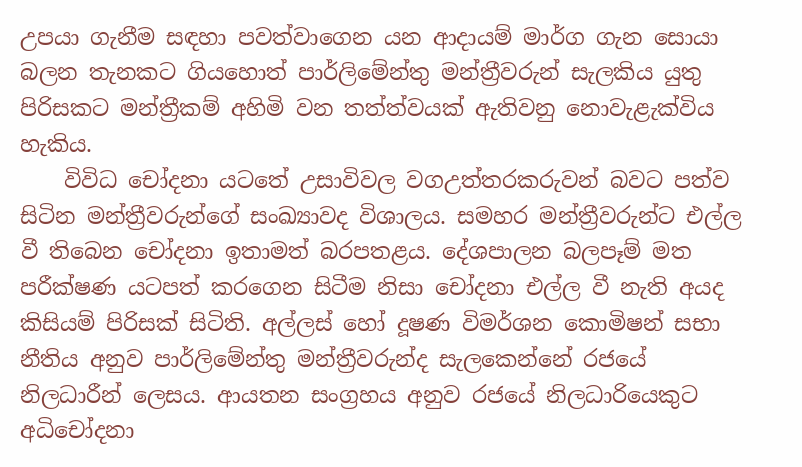උපයා ගැනීම සඳහා පවත්වාගෙන යන ආදායම් මාර්ග ගැන සොයා බලන තැනකට ගියහොත් පාර්ලිමේන්තු මන්ත්‍රීවරුන් සැලකිය යුතු පිරිසකට මන්ත්‍රීකම් අහිමි වන තත්ත්වයක් ඇතිවනු නොවැළැක්විය හැකිය.
    විවිධ චෝදනා යටතේ උසාවිවල වගඋත්තරකරුවන් බවට පත්ව සිටින මන්ත්‍රීවරුන්ගේ සංඛ්‍යාවද විශාලය. සමහර මන්ත්‍රීවරුන්ට එල්ල වී තිබෙන චෝදනා ඉතාමත් බරපතළය. දේශපාලන බලපෑම් මත පරීක්ෂණ යටපත් කරගෙන සිටීම නිසා චෝදනා එල්ල වී නැති අයද කිසියම් පිරිසක් සිටිති. අල්ලස් හෝ දූෂණ විමර්ශන කොමිෂන් සභා නීතිය අනුව පාර්ලිමේන්තු මන්ත්‍රීවරුන්ද සැලකෙන්නේ රජයේ නිලධාරීන් ලෙසය. ආයතන සංග්‍රහය අනුව රජයේ නිලධාරියෙකුට අධිචෝදනා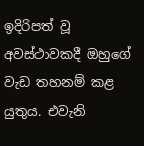ඉදිරිපත් වූ අවස්ථාවකදී ඔහුගේ වැඩ තහනම් කළ යුතුය. එවැනි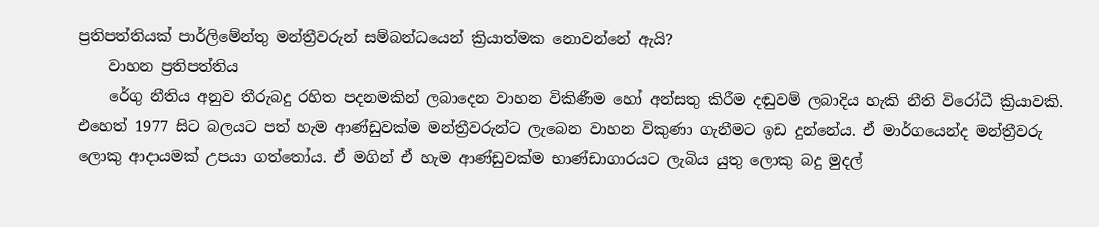ප්‍රතිපත්තියක් පාර්ලිමේන්තු මන්ත්‍රීවරුන් සම්බන්ධයෙන් ක්‍රියාත්මක නොවන්නේ ඇයි?
    වාහන ප්‍රතිපත්තිය
    රේගු නීතිය අනුව තීරුබදු රහිත පදනමකින් ලබාදෙන වාහන විකිණීම හෝ අන්සතු කිරීම දඬුවම් ලබාදිය හැකි නීති විරෝධී ක්‍රියාවකි. එහෙත් 1977 සිට බලයට පත් හැම ආණ්ඩුවක්ම මන්ත්‍රීවරුන්ට ලැබෙන වාහන විකුණා ගැනීමට ඉඩ දුන්නේය. ඒ මාර්ගයෙන්ද මන්ත්‍රීවරු ලොකු ආදායමක් උපයා ගත්තෝය. ඒ මගින් ඒ හැම ආණ්ඩුවක්ම භාණ්ඩාගාරයට ලැබිය යුතු ලොකු බදු මුදල්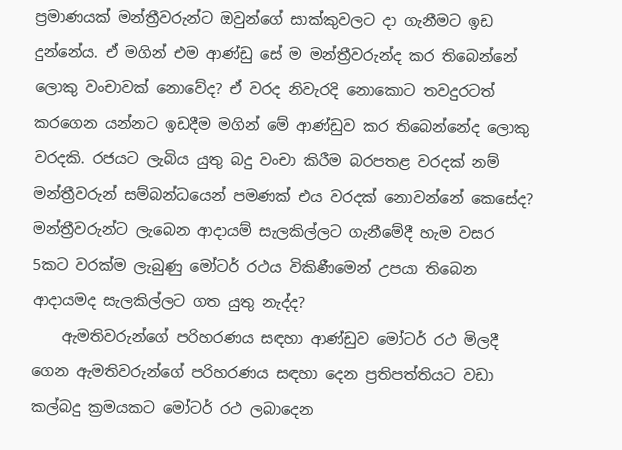ප්‍රමාණයක් මන්ත්‍රීවරුන්ට ඔවුන්ගේ සාක්කුවලට දා ගැනීමට ඉඩ දුන්නේය. ඒ මගින් එම ආණ්ඩු සේ ම මන්ත්‍රීවරුන්ද කර තිබෙන්නේ ලොකු වංචාවක් නොවේද? ඒ වරද නිවැරදි නොකොට තවදුරටත් කරගෙන යන්නට ඉඩදීම මගින් මේ ආණ්ඩුව කර තිබෙන්නේද ලොකු වරදකි. රජයට ලැබිය යුතු බදු වංචා කිරීම බරපතළ වරදක් නම් මන්ත්‍රීවරුන් සම්බන්ධයෙන් පමණක් එය වරදක් නොවන්නේ කෙසේද? මන්ත්‍රීවරුන්ට ලැබෙන ආදායම් සැලකිල්ලට ගැනීමේදී හැම වසර 5කට වරක්ම ලැබුණු මෝටර් රථය විකිණීමෙන් උපයා තිබෙන ආදායමද සැලකිල්ලට ගත යුතු නැද්ද?
    ඇමතිවරුන්ගේ පරිහරණය සඳහා ආණ්ඩුව මෝටර් රථ මිලදී ගෙන ඇමතිවරුන්ගේ පරිහරණය සඳහා දෙන ප්‍රතිපත්තියට වඩා කල්බදු ක්‍රමයකට මෝටර් රථ ලබාදෙන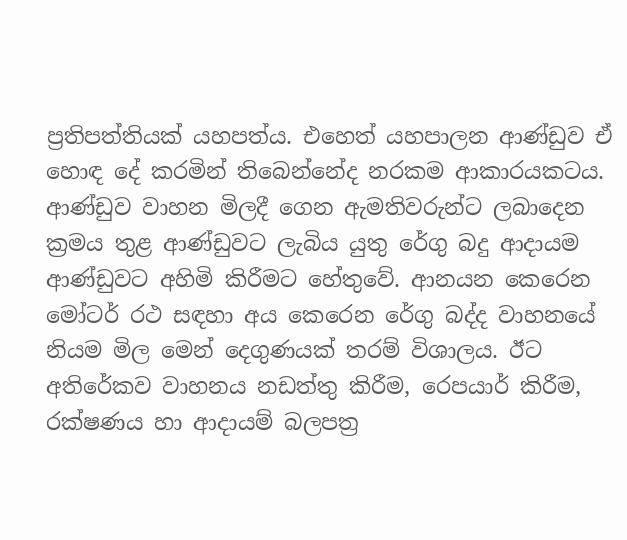ප්‍රතිපත්තියක් යහපත්ය. එහෙත් යහපාලන ආණ්ඩුව ඒ හොඳ දේ කරමින් තිබෙන්නේද නරකම ආකාරයකටය. ආණ්ඩුව වාහන මිලදී ගෙන ඇමතිවරුන්ට ලබාදෙන ක්‍රමය තුළ ආණ්ඩුවට ලැබිය යුතු රේගු බදු ආදායම ආණ්ඩුවට අහිමි කිරීමට හේතුවේ. ආනයන කෙරෙන මෝටර් රථ සඳහා අය කෙරෙන රේගු බද්ද වාහනයේ නියම මිල මෙන් දෙගුණයක් තරම් විශාලය. ඊට අතිරේකව වාහනය නඩත්තු කිරීම, රෙපයාර් කිරීම, රක්ෂණය හා ආදායම් බලපත්‍ර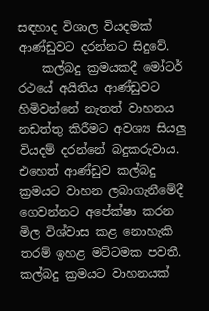සඳහාද විශාල වියදමක් ආණ්ඩුවට දරන්නට සිදුවේ.
    කල්බදු ක්‍රමයකදී මෝටර් රථයේ අයිතිය ආණ්ඩුවට හිමිවන්නේ නැතත් වාහනය නඩත්තු කිරීමට අවශ්‍ය සියලු වියදම් දරන්නේ බදුකරුවාය. එහෙත් ආණ්ඩුව කල්බදු ක්‍රමයට වාහන ලබාගැනීමේදී ගෙවන්නට අපේක්ෂා කරන මිල විශ්වාස කළ නොහැකි තරම් ඉහළ මට්ටමක පවතී. කල්බදු ක්‍රමයට වාහනයක්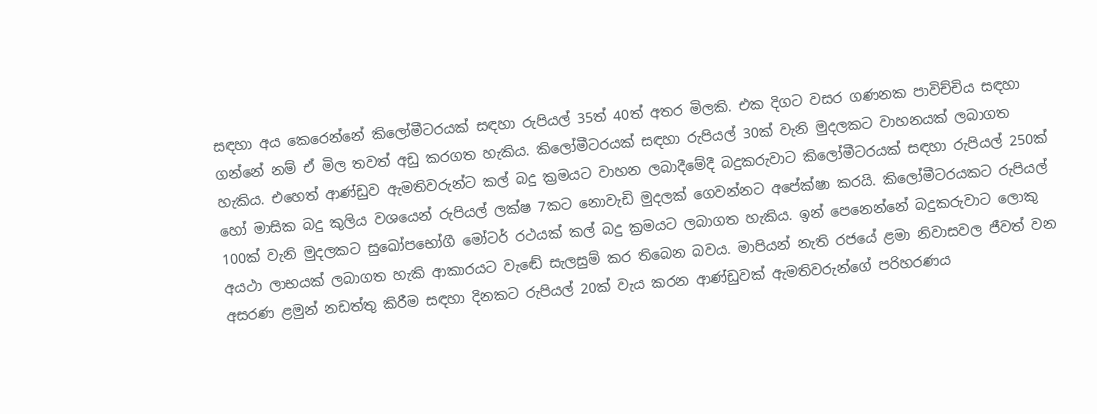සඳහා අය කෙරෙන්නේ කිලෝමීටරයක් සඳහා රුපියල් 35ත් 40ත් අතර මිලකි. එක දිගට වසර ගණනක පාවිච්චිය සඳහා ගන්නේ නම් ඒ මිල තවත් අඩු කරගත හැකිය. කිලෝමීටරයක් සඳහා රුපියල් 30ක් වැනි මුදලකට වාහනයක් ලබාගත හැකිය. එහෙත් ආණ්ඩුව ඇමතිවරුන්ට කල් බදු ක්‍රමයට වාහන ලබාදීමේදී බදුකරුවාට කිලෝමීටරයක් සඳහා රුපියල් 250ක් හෝ මාසික බදු කුලිය වශයෙන් රුපියල් ලක්ෂ 7කට නොවැඩි මුදලක් ගෙවන්නට අපේක්ෂා කරයි. කිලෝමීටරයකට රුපියල් 100ක් වැනි මුදලකට සුඛෝපභෝගී මෝටර් රථයක් කල් බදු ක්‍රමයට ලබාගත හැකිය. ඉන් පෙනෙන්නේ බදුකරුවාට ලොකු අයථා ලාභයක් ලබාගත හැකි ආකාරයට වැඬේ සැලසුම් කර තිබෙන බවය. මාපියන් නැති රජයේ ළමා නිවාසවල ජීවත් වන අසරණ ළමුන් නඩත්තු කිරීම සඳහා දිනකට රුපියල් 20ක් වැය කරන ආණ්ඩුවක් ඇමතිවරුන්ගේ පරිහරණය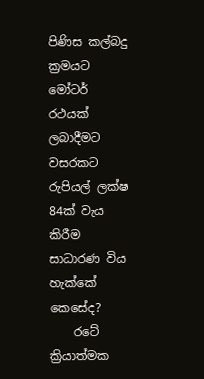පිණිස කල්බදු ක්‍රමයට මෝටර් රථයක් ලබාදීමට වසරකට රුපියල් ලක්ෂ 84ක් වැය කිරීම සාධාරණ විය හැක්කේ කෙසේද?
    රටේ ක්‍රියාත්මක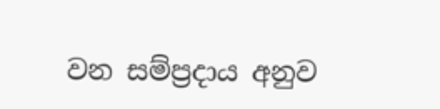වන සම්ප්‍රදාය අනුව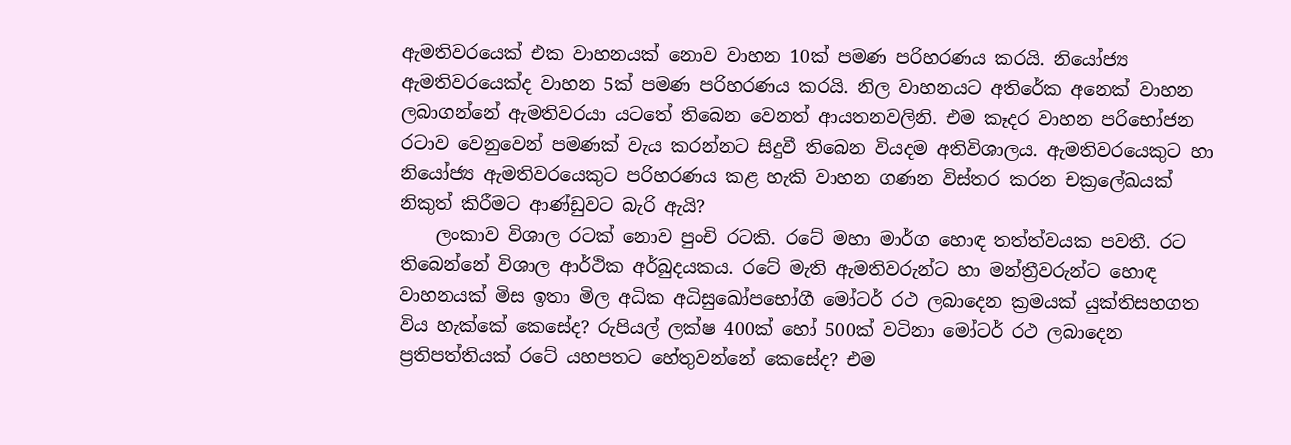ඇමතිවරයෙක් එක වාහනයක් නොව වාහන 10ක් පමණ පරිහරණය කරයි. නියෝජ්‍ය ඇමතිවරයෙක්ද වාහන 5ක් පමණ පරිහරණය කරයි. නිල වාහනයට අතිරේක අනෙක් වාහන ලබාගන්නේ ඇමතිවරයා යටතේ තිබෙන වෙනත් ආයතනවලිනි. එම කෑදර වාහන පරිභෝජන රටාව වෙනුවෙන් පමණක් වැය කරන්නට සිදුවී තිබෙන වියදම අතිවිශාලය. ඇමතිවරයෙකුට හා නියෝජ්‍ය ඇමතිවරයෙකුට පරිහරණය කළ හැකි වාහන ගණන විස්තර කරන චක්‍රලේඛයක් නිකුත් කිරීමට ආණ්ඩුවට බැරි ඇයි?
    ලංකාව විශාල රටක් නොව පුංචි රටකි. රටේ මහා මාර්ග හොඳ තත්ත්වයක පවතී. රට තිබෙන්නේ විශාල ආර්ථික අර්බුදයකය. රටේ මැති ඇමතිවරුන්ට හා මන්ත්‍රීවරුන්ට හොඳ වාහනයක් මිස ඉතා මිල අධික අධිසුඛෝපභෝගී මෝටර් රථ ලබාදෙන ක්‍රමයක් යුක්තිසහගත විය හැක්කේ කෙසේද? රුපියල් ලක්ෂ 400ක් හෝ 500ක් වටිනා මෝටර් රථ ලබාදෙන ප්‍රතිපත්තියක් රටේ යහපතට හේතුවන්නේ කෙසේද? එම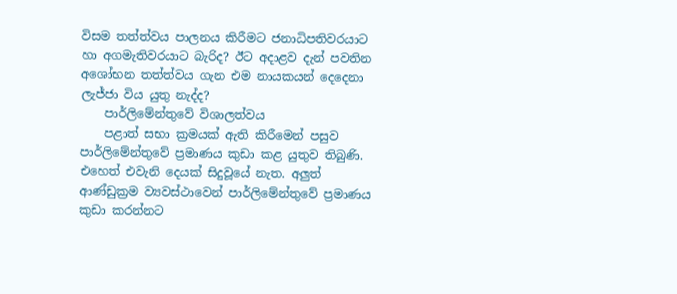විසම තත්ත්වය පාලනය කිරීමට ජනාධිපතිවරයාට හා අගමැතිවරයාට බැරිද? ඊට අදාළව දැන් පවතින අශෝභන තත්ත්වය ගැන එම නායකයන් දෙදෙනා ලැජ්ජා විය යුතු නැද්ද?
    පාර්ලිමේන්තුවේ විශාලත්වය
    පළාත් සභා ක්‍රමයක් ඇති කිරීමෙන් පසුව පාර්ලිමේන්තුවේ ප්‍රමාණය කුඩා කළ යුතුව තිබුණි. එහෙත් එවැනි දෙයක් සිදුවූයේ නැත. අලුත් ආණ්ඩුක්‍රම ව්‍යවස්ථාවෙන් පාර්ලිමේන්තුවේ ප්‍රමාණය කුඩා කරන්නට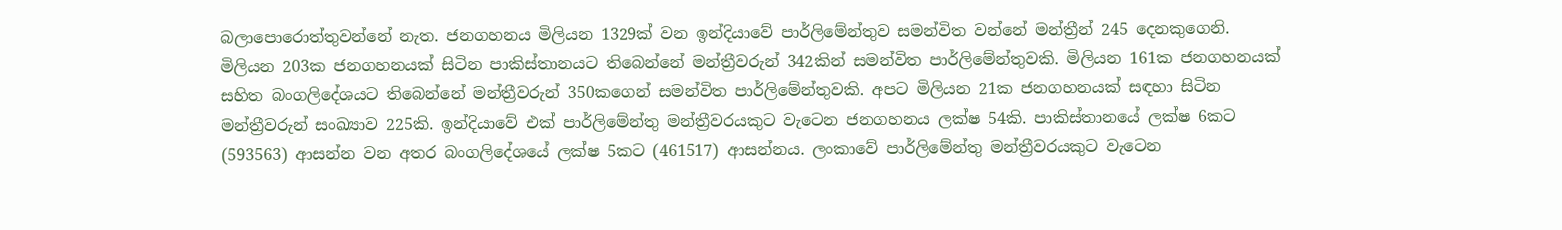බලාපොරොත්තුවන්නේ නැත. ජනගහනය මිලියන 1329ක් වන ඉන්දියාවේ පාර්ලිමේන්තුව සමන්විත වන්නේ මන්ත්‍රීන් 245 දෙනකුගෙනි. මිලියන 203ක ජනගහනයක් සිටින පාකිස්තානයට තිබෙන්නේ මන්ත්‍රීවරුන් 342කින් සමන්විත පාර්ලිමේන්තුවකි. මිලියන 161ක ජනගහනයක් සහිත බංගලිදේශයට තිබෙන්නේ මන්ත්‍රීවරුන් 350කගෙන් සමන්විත පාර්ලිමේන්තුවකි. අපට මිලියන 21ක ජනගහනයක් සඳහා සිටින මන්ත්‍රීවරුන් සංඛ්‍යාව 225කි. ඉන්දියාවේ එක් පාර්ලිමේන්තු මන්ත්‍රීවරයකුට වැටෙන ජනගහනය ලක්ෂ 54කි. පාකිස්තානයේ ලක්ෂ 6කට (593563) ආසන්න වන අතර බංගලිදේශයේ ලක්ෂ 5කට (461517) ආසන්නය. ලංකාවේ පාර්ලිමේන්තු මන්ත්‍රීවරයකුට වැටෙන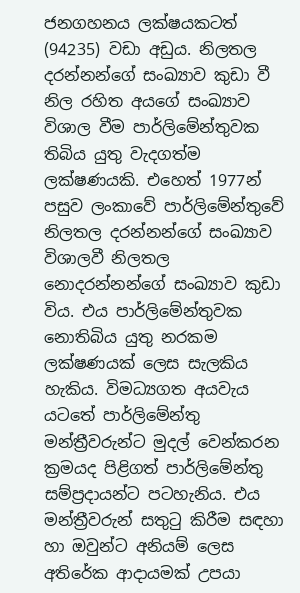ජනගහනය ලක්ෂයකටත් (94235) වඩා අඩුය. නිලතල දරන්නන්ගේ සංඛ්‍යාව කුඩා වී නිල රහිත අයගේ සංඛ්‍යාව විශාල වීම පාර්ලිමේන්තුවක තිබිය යුතු වැදගත්ම ලක්ෂණයකි. එහෙත් 1977න් පසුව ලංකාවේ පාර්ලිමේන්තුවේ නිලතල දරන්නන්ගේ සංඛ්‍යාව විශාලවී නිලතල නොදරන්නන්ගේ සංඛ්‍යාව කුඩා විය. එය පාර්ලිමේන්තුවක නොතිබිය යුතු නරකම ලක්ෂණයක් ලෙස සැලකිය හැකිය. විමධ්‍යගත අයවැය යටතේ පාර්ලිමේන්තු මන්ත්‍රීවරුන්ට මුදල් වෙන්කරන ක්‍රමයද පිළිගත් පාර්ලිමේන්තු සම්ප්‍රදායන්ට පටහැනිය. එය මන්ත්‍රීවරුන් සතුටු කිරීම සඳහා හා ඔවුන්ට අනියම් ලෙස අතිරේක ආදායමක් උපයා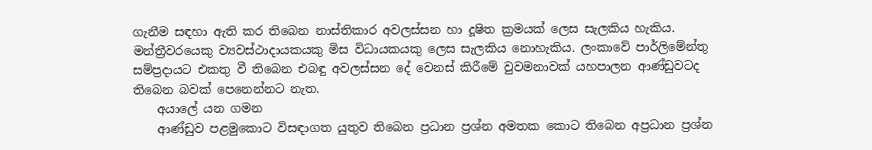ගැනීම සඳහා ඇති කර තිබෙන නාස්තිකාර අවලස්සන හා දූෂිත ක්‍රමයක් ලෙස සැලකිය හැකිය. මන්ත්‍රීවරයෙකු ව්‍යවස්ථාදායකයකු මිස විධායකයකු ලෙස සැලකිය නොහැකිය. ලංකාවේ පාර්ලිමේන්තු සම්ප්‍රදායට එකතු වී තිබෙන එබඳු අවලස්සන දේ වෙනස් කිරීමේ වුවමනාවක් යහපාලන ආණ්ඩුවටද තිබෙන බවක් පෙනෙන්නට නැත.
    අයාලේ යන ගමන
    ආණ්ඩුව පළමුකොට විසඳාගත යුතුව තිබෙන ප්‍රධාන ප්‍රශ්න අමතක කොට තිබෙන අප්‍රධාන ප්‍රශ්න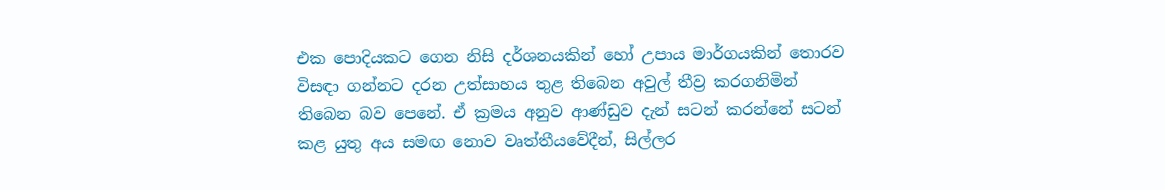එක පොදියකට ගෙන නිසි දර්ශනයකින් හෝ උපාය මාර්ගයකින් තොරව විසඳා ගන්නට දරන උත්සාහය තුළ තිබෙන අවුල් තීව්‍ර කරගනිමින් තිබෙන බව පෙනේ. ඒ ක්‍රමය අනුව ආණ්ඩුව දැන් සටන් කරන්නේ සටන් කළ යුතු අය සමඟ නොව වෘත්තීයවේදීන්, සිල්ලර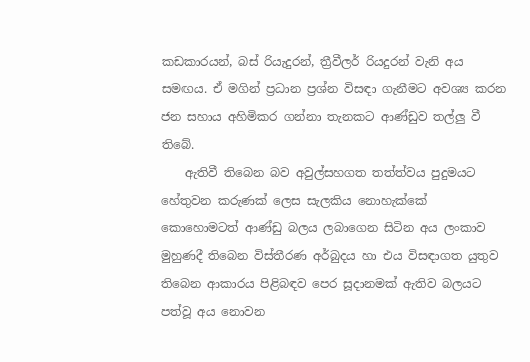කඩකාරයන්, බස් රියැදුරන්, ත්‍රීවීලර් රියදුරන් වැනි අය සමඟය. ඒ මගින් ප්‍රධාන ප්‍රශ්න විසඳා ගැනීමට අවශ්‍ය කරන ජන සහාය අහිමිකර ගන්නා තැනකට ආණ්ඩුව තල්ලු වී තිබේ.
    ඇතිවී තිබෙන බව අවුල්සහගත තත්ත්වය පුදුමයට හේතුවන කරුණක් ලෙස සැලකිය නොහැක්කේ කොහොමටත් ආණ්ඩු බලය ලබාගෙන සිටින අය ලංකාව මුහුණදී තිබෙන විස්තීරණ අර්බුදය හා එය විසඳාගත යුතුව තිබෙන ආකාරය පිළිබඳව පෙර සූදානමක් ඇතිව බලයට පත්වූ අය නොවන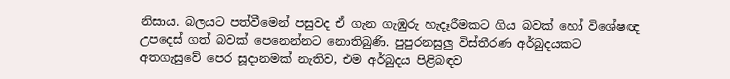නිසාය. බලයට පත්වීමෙන් පසුවද ඒ ගැන ගැඹුරු හැදෑරීමකට ගිය බවක් හෝ විශේෂඥ උපදෙස් ගත් බවක් පෙනෙන්නට නොතිබුණි. පුපුරනසුලු විස්තීරණ අර්බුදයකට අතගැසුවේ පෙර සූදානමක් නැතිව, එම අර්බුදය පිළිබඳව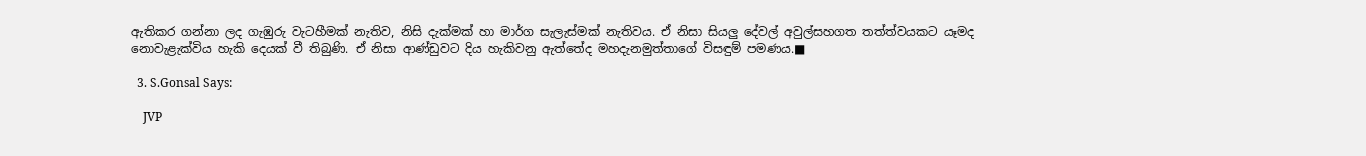ඇතිකර ගන්නා ලද ගැඹුරු වැටහීමක් නැතිව, නිසි දැක්මක් හා මාර්ග සැලැස්මක් නැතිවය. ඒ නිසා සියලු දේවල් අවුල්සහගත තත්ත්වයකට යෑමද නොවැළැක්විය හැකි දෙයක් වී තිබුණි. ඒ නිසා ආණ්ඩුවට දිය හැකිවනු ඇත්තේද මහදැනමුත්තාගේ විසඳුම් පමණය.■

  3. S.Gonsal Says:

    JVP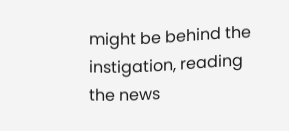might be behind the instigation, reading the news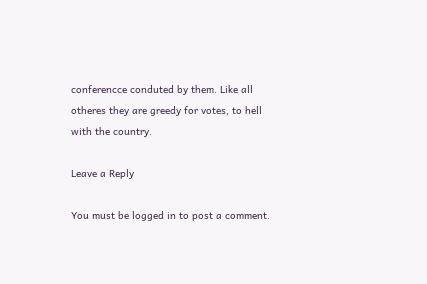conferencce conduted by them. Like all otheres they are greedy for votes, to hell with the country.

Leave a Reply

You must be logged in to post a comment.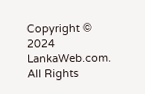Copyright © 2024 LankaWeb.com. All Rights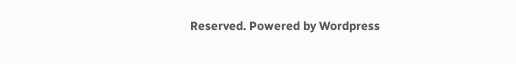Reserved. Powered by Wordpress